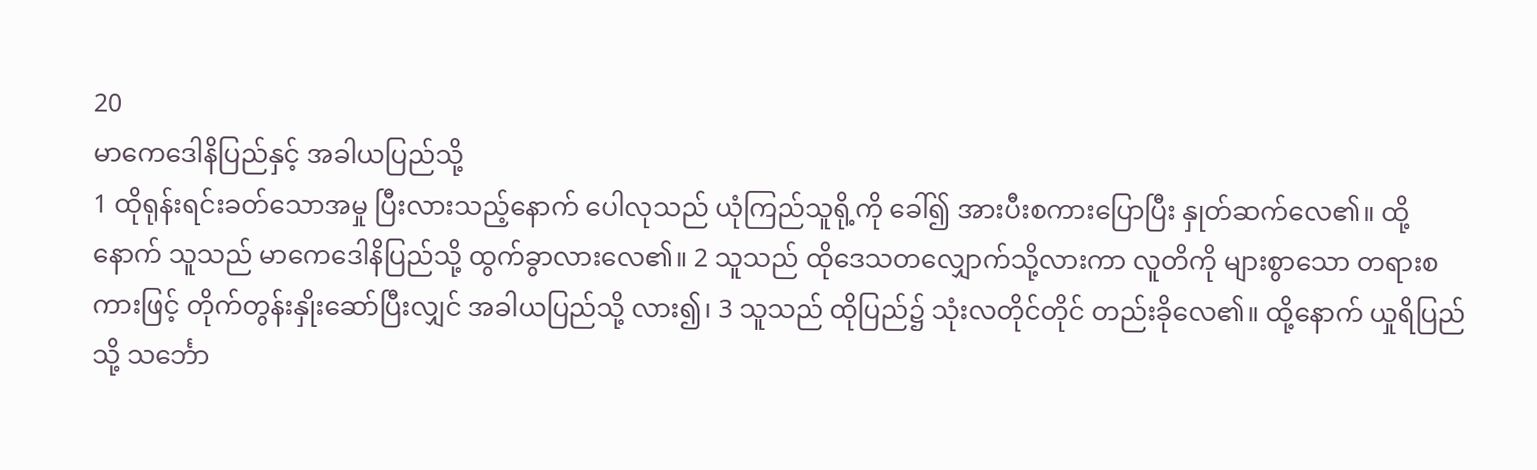20
မာကေဒေါနိပြည်နှင့် အခါယပြည်သို့
1 ထိုရုန်းရင်းခတ်သောအမှု ပြီးလားသည့်နောက် ပေါလုသည် ယုံကြည်သူရို့ကို ခေါ်၍ အားပီးစကားပြောပြီး နှုတ်ဆက်လေ၏။ ထို့နောက် သူသည် မာကေဒေါနိပြည်သို့ ထွက်ခွာလားလေ၏။ 2 သူသည် ထိုဒေသတလျှောက်သို့လားကာ လူတိကို များစွာသော တရားစကားဖြင့် တိုက်တွန်းနှိုးဆော်ပြီးလျှင် အခါယပြည်သို့ လား၍၊ 3 သူသည် ထိုပြည်၌ သုံးလတိုင်တိုင် တည်းခိုလေ၏။ ထို့နောက် ယှုရိပြည်သို့ သင်္ဘော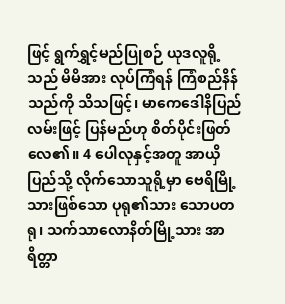ဖြင့် ရွက်ရွှင့်မည်ပြုစဉ် ယုဒလူရို့သည် မိမိအား လုပ်ကြံရန် ကြံစည်နိန်သည်ကို သိသဖြင့်၊ မာကေဒေါနိပြည်လမ်းဖြင့် ပြန်မည်ဟု စိတ်ပိုင်းဖြတ်လေ၏။ 4 ပေါလုနှင့်အတူ အာယှိပြည်သို့ လိုက်သောသူရို့မှာ ဗေရိမြို့သားဖြစ်သော ပုရု၏သား သောပတရု၊ သက်သာလောနိတ်မြို့သား အာရိတ္တာ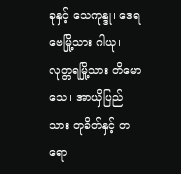ခုနှင့် သေကုန္ဒု၊ ဒေရဗေမြို့သား ဂါယု၊ လုတ္တရမြို့သား တိမောသေ၊ အာယှိပြည်သား တုခိတ်နှင့် တရော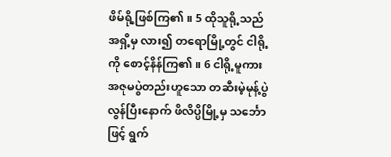ဖိမ်ရို့ဖြစ်ကြ၏။ 5 ထိုသူရို့သည် အရှိ့မှ လား၍ တရောမြို့တွင် ငါရို့ကို စောင့်နိန်ကြ၏။ 6 ငါရို့မူကား အဇုမပွဲတည်းဟူသော တဆီးမဲ့မုန့်ပွဲ လွန်ပြီးနောက် ဖိလိပ္ပိမြို့မှ သင်္ဘောဖြင့် ရွက်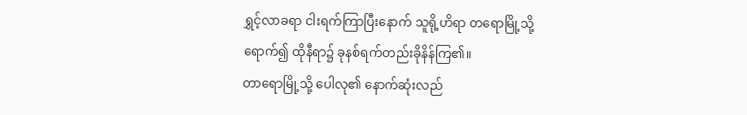ရွှင့်လာခရာ ငါးရက်ကြာပြီးနောက် သူရို့ဟိရာ တရောမြို့သို့ ရောက်၍ ထိုနီရာ၌ ခုနစ်ရက်တည်းခိုနိန်ကြ၏။
တာရောမြို့သို့ ပေါလု၏ နောက်ဆုံးလည်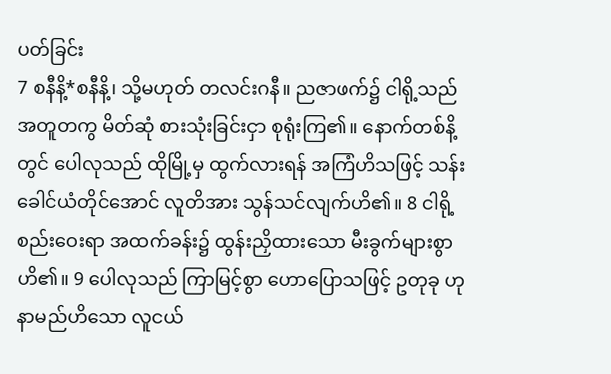ပတ်ခြင်း
7 စနီနိ့*စနီနိ့၊ သို့မဟုတ် တလင်းဂနီ။ ညဇာဖက်၌ ငါရို့သည် အတူတကွ မိတ်ဆုံ စားသုံးခြင်းငှာ စုရုံးကြ၏။ နောက်တစ်နိ့တွင် ပေါလုသည် ထိုမြို့မှ ထွက်လားရန် အကြံဟိသဖြင့် သန်းခေါင်ယံတိုင်အောင် လူတိအား သွန်သင်လျက်ဟိ၏။ 8 ငါရို့ စည်းဝေးရာ အထက်ခန်း၌ ထွန်းညှိထားသော မီးခွက်များစွာဟိ၏။ 9 ပေါလုသည် ကြာမြင့်စွာ ဟောပြောသဖြင့် ဥတုခု ဟု နာမည်ဟိသော လူငယ်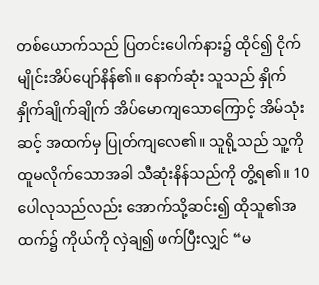တစ်ယောက်သည် ပြတင်းပေါက်နား၌ ထိုင်၍ ငိုက်မျိုင်းအိပ်ပျော်နိန်၏။ နောက်ဆုံး သူသည် နှိုက်နှိုက်ချိုက်ချိုက် အိပ်မောကျသောကြောင့် အိမ်သုံးဆင့် အထက်မှ ပြုတ်ကျလေ၏။ သူရို့သည် သူ့ကို ထူမလိုက်သောအခါ သီဆုံးနိန်သည်ကို တွိ့ရ၏။ 10 ပေါလုသည်လည်း အောက်သို့ဆင်း၍ ထိုသူ၏အထက်၌ ကိုယ်ကို လှဲချ၍ ဖက်ပြီးလျှင် “မ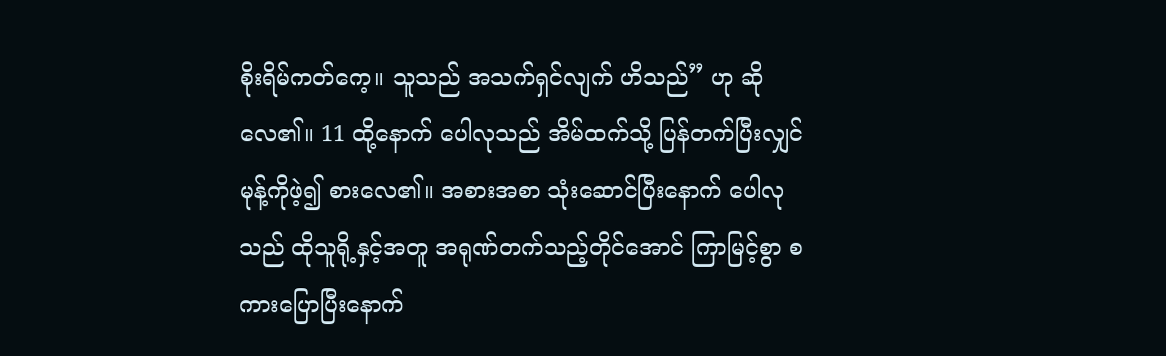စိုးရိမ်ကတ်ကေ့။ သူသည် အသက်ရှင်လျက် ဟိသည်” ဟု ဆိုလေ၏။ 11 ထို့နောက် ပေါလုသည် အိမ်ထက်သို့ ပြန်တက်ပြီးလျှင် မုန့်ကိုဖဲ့၍ စားလေ၏။ အစားအစာ သုံးဆောင်ပြီးနောက် ပေါလုသည် ထိုသူရို့နှင့်အတူ အရုဏ်တက်သည့်တိုင်အောင် ကြာမြင့်စွာ စကားပြောပြီးနောက်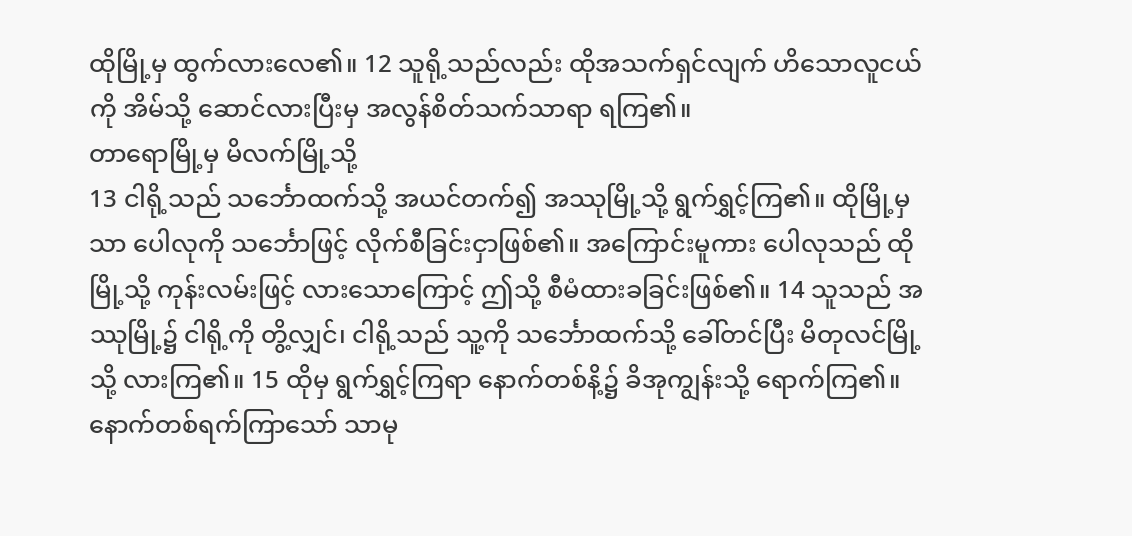ထိုမြို့မှ ထွက်လားလေ၏။ 12 သူရို့သည်လည်း ထိုအသက်ရှင်လျက် ဟိသောလူငယ်ကို အိမ်သို့ ဆောင်လားပြီးမှ အလွန်စိတ်သက်သာရာ ရကြ၏။
တာရောမြို့မှ မိလက်မြို့သို့
13 ငါရို့သည် သင်္ဘောထက်သို့ အယင်တက်၍ အဿုမြို့သို့ ရွက်ရွှင့်ကြ၏။ ထိုမြို့မှသာ ပေါလုကို သင်္ဘောဖြင့် လိုက်စီခြင်းငှာဖြစ်၏။ အကြောင်းမူကား ပေါလုသည် ထိုမြို့သို့ ကုန်းလမ်းဖြင့် လားသောကြောင့် ဤသို့ စီမံထားခခြင်းဖြစ်၏။ 14 သူသည် အဿုမြို့၌ ငါရို့ကို တွိ့လျှင်၊ ငါရို့သည် သူ့ကို သင်္ဘောထက်သို့ ခေါ်တင်ပြီး မိတုလင်မြို့သို့ လားကြ၏။ 15 ထိုမှ ရွက်ရွှင့်ကြရာ နောက်တစ်နိ့၌ ခိအုကျွန်းသို့ ရောက်ကြ၏။ နောက်တစ်ရက်ကြာသော် သာမု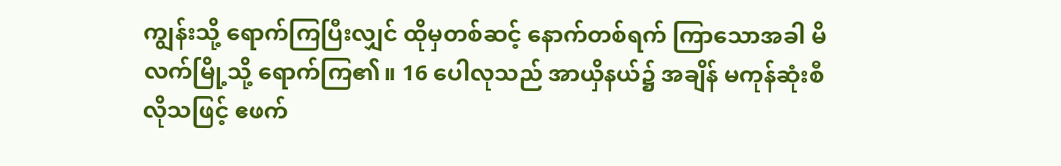ကျွန်းသို့ ရောက်ကြပြီးလျှင် ထိုမှတစ်ဆင့် နောက်တစ်ရက် ကြာသောအခါ မိလက်မြို့သို့ ရောက်ကြ၏။ 16 ပေါလုသည် အာယှိနယ်၌ အချိန် မကုန်ဆုံးစီလိုသဖြင့် ဧဖက်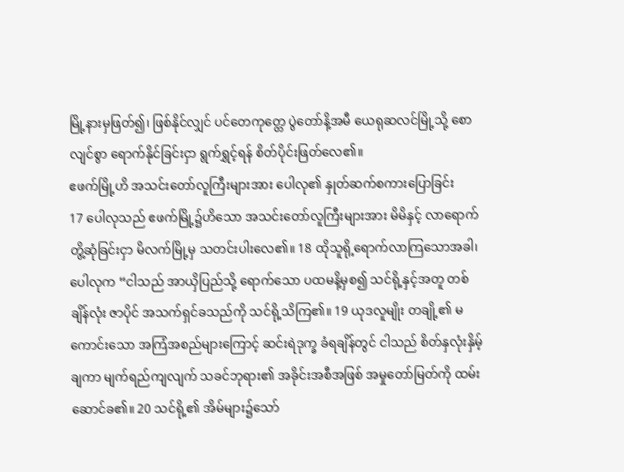မြို့နားမှဖြတ်၍၊ ဖြစ်နိုင်လျှင် ပင်တေကုတ္တေ ပွဲတော်နိ့အမီ ယေရုဆလင်မြို့သို့ စောလျင်စွာ ရောက်နိုင်ခြင်းငှာ ရွက်ရွှင့်ရန် စိတ်ပိုင်းဖြတ်လေ၏။
ဧဖက်မြို့ဟိ အသင်းတော်လူကြီးများအား ပေါလု၏ နှုတ်ဆက်စကားပြောခြင်း
17 ပေါလုသည် ဧဖက်မြို့၌ဟိသော အသင်းတော်လူကြီးများအား မိမိနှင့် လာရောက်တွိ့ဆုံခြင်းငှာ မိလက်မြို့မှ သတင်းပါးလေ၏။ 18 ထိုသူရို့ရောက်လာကြသောအခါ၊ ပေါလုက “ငါသည် အာယှိပြည်သို့ ရောက်သော ပထမနိ့မှစ၍ သင်ရို့နှင့်အတူ တစ်ချိန်လုံး ဇာပိုင် အသက်ရှင်ခသည်ကို သင်ရို့သိကြ၏။ 19 ယုဒလူမျိုး တချို့၏ မကောင်းသော အကြံအစည်များကြောင့် ဆင်းရဲဒုက္ခ ခံရချိန်တွင် ငါသည် စိတ်နှလုံးနှိမ့်ချကာ မျက်ရည်ကျလျက် သခင်ဘုရား၏ အခိုင်းအစီအဖြစ် အမှုတော်မြတ်ကို ထမ်းဆောင်ခ၏။ 20 သင်ရို့၏ အိမ်များ၌သော်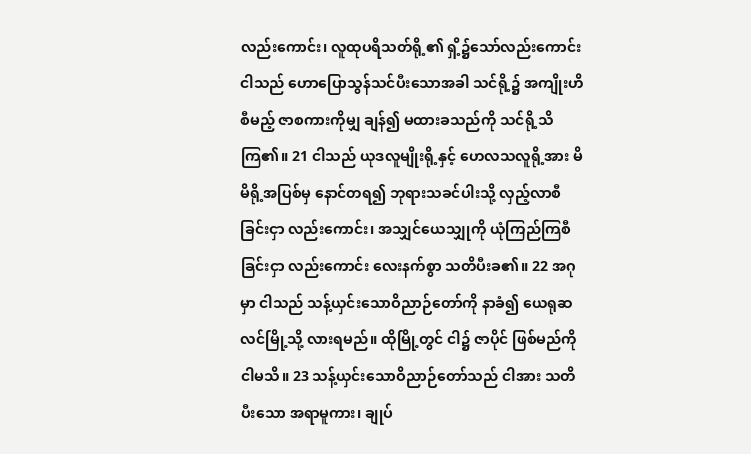လည်းကောင်း၊ လူထုပရိသတ်ရို့၏ ရှိ့၌သော်လည်းကောင်း ငါသည် ဟောပြောသွန်သင်ပီးသောအခါ သင်ရို့၌ အကျိုးဟိစီမည့် ဇာစကားကိုမျှ ချန်၍ မထားခသည်ကို သင်ရို့သိကြ၏။ 21 ငါသည် ယုဒလူမျိုးရို့နှင့် ဟေလသလူရို့အား မိမိရို့အပြစ်မှ နောင်တရ၍ ဘုရားသခင်ပါးသို့ လှည့်လာစီခြင်းငှာ လည်းကောင်း၊ အသျှင်ယေသျှုကို ယုံကြည်ကြစီခြင်းငှာ လည်းကောင်း လေးနက်စွာ သတိပီးခ၏။ 22 အဂုမှာ ငါသည် သန့်ယှင်းသောဝိညာဉ်တော်ကို နာခံ၍ ယေရုဆလင်မြို့သို့ လားရမည်။ ထိုမြို့တွင် ငါ၌ ဇာပိုင် ဖြစ်မည်ကို ငါမသိ။ 23 သန့်ယှင်းသောဝိညာဉ်တော်သည် ငါအား သတိပီးသော အရာမူကား၊ ချုပ်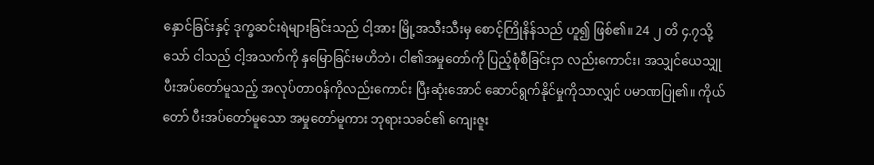နှောင်ခြင်းနှင့် ဒုက္ခဆင်းရဲများခြင်းသည် ငါ့အား မြို့အသီးသီးမှ စောင့်ကြိုနိန်သည် ဟူ၍ ဖြစ်၏။ 24 ၂ တိ ၄.၇သို့သော် ငါသည် ငါ့အသက်ကို နှမြောခြင်းမဟိဘဲ၊ ငါ၏အမှုတော်ကို ပြည့်စုံစီခြင်းငှာ လည်းကောင်း၊ အသျှင်ယေသျှု ပီးအပ်တော်မူသည့် အလုပ်တာဝန်ကိုလည်းကောင်း ပြီးဆုံးအောင် ဆောင်ရွက်နိုင်မှုကိုသာလျှင် ပမာဏပြု၏။ ကိုယ်တော် ပီးအပ်တော်မူသော အမှုတော်မူကား ဘုရားသခင်၏ ကျေးဇူး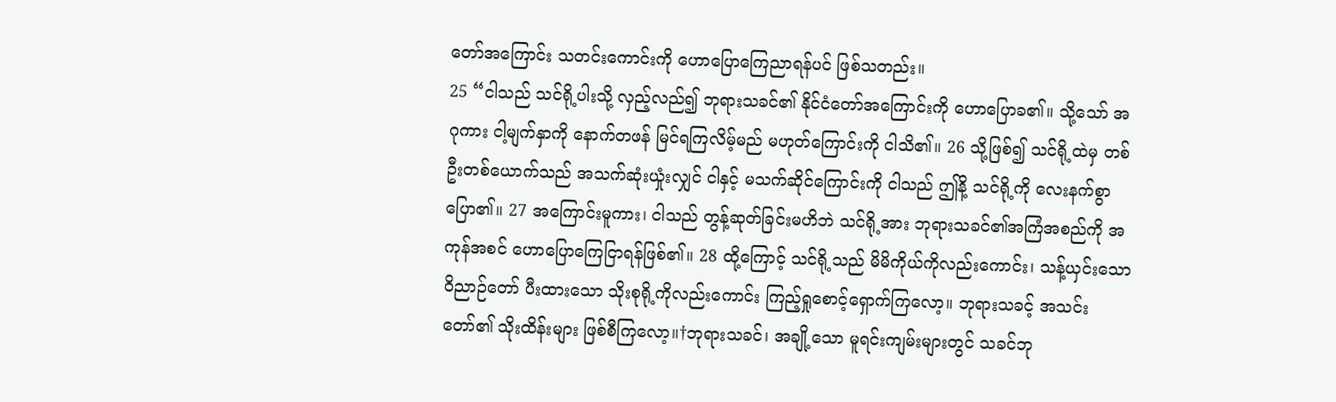တော်အကြောင်း သတင်းကောင်းကို ဟောပြောကြေညာရန်ပင် ဖြစ်သတည်း။
25 “ငါသည် သင်ရို့ပါးသို့ လှည့်လည်၍ ဘုရားသခင်၏ နိုင်ငံတော်အကြောင်းကို ဟောပြောခ၏။ သို့သော် အဂုကား ငါ့မျက်နှာကို နောက်တဖန် မြင်ရကြလိမ့်မည် မဟုတ်ကြောင်းကို ငါသိ၏။ 26 သို့ဖြစ်၍ သင်ရို့ထဲမှ တစ်ဦးတစ်ယောက်သည် အသက်ဆုံးယှုံးလျှင် ငါနှင့် မသက်ဆိုင်ကြောင်းကို ငါသည် ဤနိ့ သင်ရို့ကို လေးနက်စွာပြော၏။ 27 အကြောင်းမူကား၊ ငါသည် တွန့်ဆုတ်ခြင်းမဟိဘဲ သင်ရို့အား ဘုရားသခင်၏အကြံအစည်ကို အကုန်အစင် ဟောပြောကြေငြာရန်ဖြစ်၏။ 28 ထို့ကြောင့် သင်ရို့သည် မိမိကိုယ်ကိုလည်းကောင်း၊ သန့်ယှင်းသောဝိညာဉ်တော် ပီးထားသော သိုးစုရို့ကိုလည်းကောင်း ကြည့်ရှုစောင့်ရှောက်ကြလော့။ ဘုရားသခင့် အသင်းတော်၏ သိုးထိန်းများ ဖြစ်စီကြလော့။†ဘုရားသခင်၊ အချို့သော မူရင်းကျမ်းများတွင် သခင်ဘု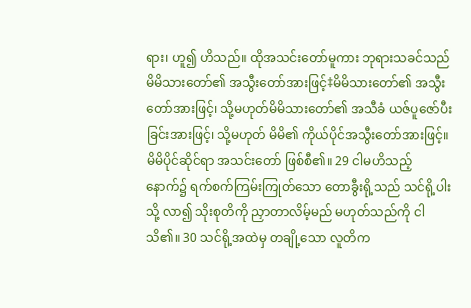ရား၊ ဟူ၍ ဟိသည်။ ထိုအသင်းတော်မူကား ဘုရားသခင်သည် မိမိသားတော်၏ အသွီးတော်အားဖြင့်‡မိမိသားတော်၏ အသွီးတော်အားဖြင့်၊ သို့မဟုတ်မိမိသားတော်၏ အသီခံ ယဇ်ပူဇော်ပီးခြင်းအားဖြင့်၊ သို့မဟုတ် မိမိ၏ ကိုယ်ပိုင်အသွီးတော်အားဖြင့်။ မိမိပိုင်ဆိုင်ရာ အသင်းတော် ဖြစ်စီ၏။ 29 ငါမဟိသည့်နောက်၌ ရက်စက်ကြမ်းကြုတ်သော တောခွီးရို့သည် သင်ရို့ပါးသို့ လာ၍ သိုးစုတိကို ညှာတာလိမ့်မည် မဟုတ်သည်ကို ငါသိ၏။ 30 သင်ရို့အထဲမှ တချို့သော လူတိက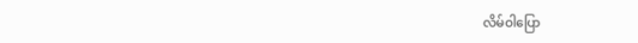လိမ်ဝါပြော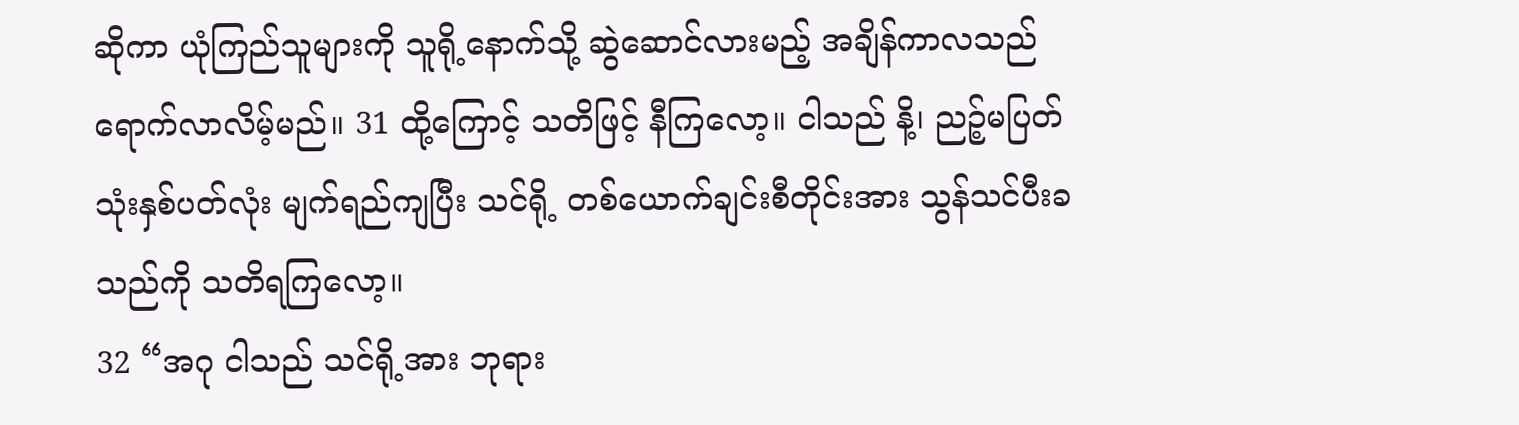ဆိုကာ ယုံကြည်သူများကို သူရို့နောက်သို့ ဆွဲဆောင်လားမည့် အချိန်ကာလသည် ရောက်လာလိမ့်မည်။ 31 ထို့ကြောင့် သတိဖြင့် နီကြလော့။ ငါသည် နိ့၊ ညဉ့်မပြတ် သုံးနှစ်ပတ်လုံး မျက်ရည်ကျပြီး သင်ရို့ တစ်ယောက်ချင်းစီတိုင်းအား သွန်သင်ပီးခသည်ကို သတိရကြလော့။
32 “အဂု ငါသည် သင်ရို့အား ဘုရား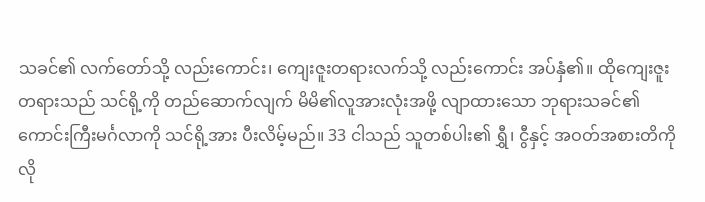သခင်၏ လက်တော်သို့ လည်းကောင်း၊ ကျေးဇူးတရားလက်သို့ လည်းကောင်း အပ်နှံ၏။ ထိုကျေးဇူးတရားသည် သင်ရို့ကို တည်ဆောက်လျက် မိမိ၏လူအားလုံးအဖို့ လျာထားသော ဘုရားသခင်၏ ကောင်းကြီးမင်္ဂလာကို သင်ရို့အား ပီးလိမ့်မည်။ 33 ငါသည် သူတစ်ပါး၏ ရွှီ၊ ငွီနှင့် အဝတ်အစားတိကို လို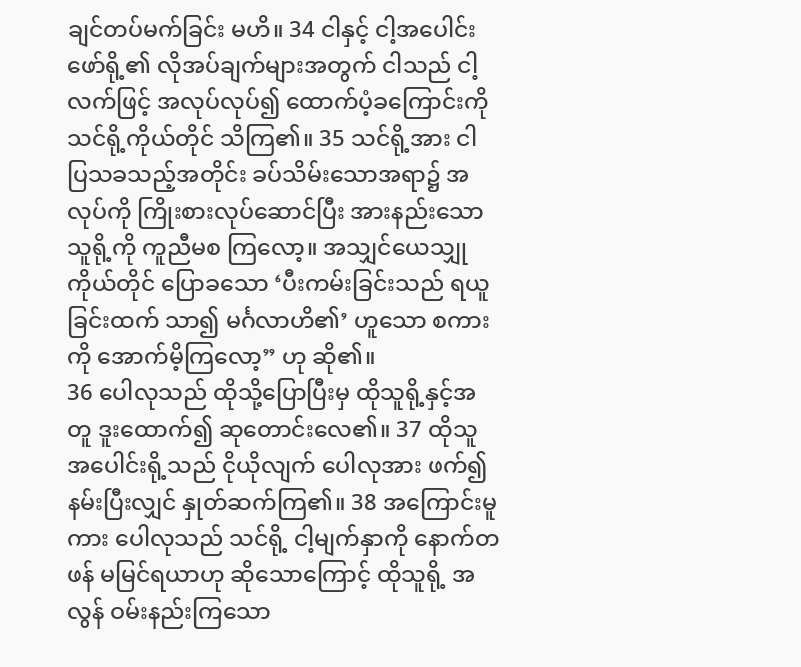ချင်တပ်မက်ခြင်း မဟိ။ 34 ငါနှင့် ငါ့အပေါင်းဖော်ရို့၏ လိုအပ်ချက်များအတွက် ငါသည် ငါ့လက်ဖြင့် အလုပ်လုပ်၍ ထောက်ပံ့ခကြောင်းကို သင်ရို့ကိုယ်တိုင် သိကြ၏။ 35 သင်ရို့အား ငါ ပြသခသည့်အတိုင်း ခပ်သိမ်းသောအရာ၌ အလုပ်ကို ကြိုးစားလုပ်ဆောင်ပြီး အားနည်းသောသူရို့ကို ကူညီမစ ကြလော့။ အသျှင်ယေသျှုကိုယ်တိုင် ပြောခသော ‘ပီးကမ်းခြင်းသည် ရယူခြင်းထက် သာ၍ မင်္ဂလာဟိ၏’ ဟူသော စကားကို အောက်မိ့ကြလော့” ဟု ဆို၏။
36 ပေါလုသည် ထိုသို့ပြောပြီးမှ ထိုသူရို့နှင့်အတူ ဒူးထောက်၍ ဆုတောင်းလေ၏။ 37 ထိုသူအပေါင်းရို့သည် ငိုယိုလျက် ပေါလုအား ဖက်၍ နမ်းပြီးလျှင် နှုတ်ဆက်ကြ၏။ 38 အကြောင်းမူကား ပေါလုသည် သင်ရို့ ငါ့မျက်နှာကို နောက်တဖန် မမြင်ရယာဟု ဆိုသောကြောင့် ထိုသူရို့ အလွန် ဝမ်းနည်းကြသော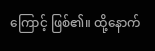ကြောင့် ဖြစ်၏။ ထို့နောက်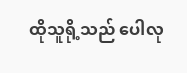ထိုသူရို့သည် ပေါလု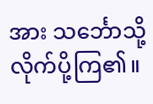အား သင်္ဘောသို့ လိုက်ပို့ကြ၏။